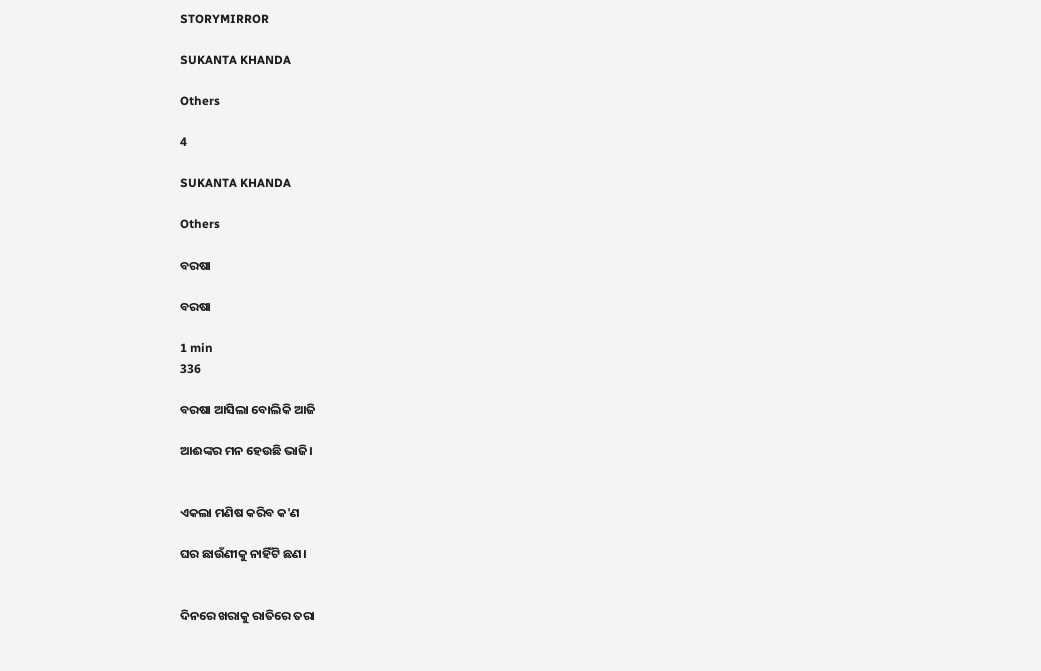STORYMIRROR

SUKANTA KHANDA

Others

4

SUKANTA KHANDA

Others

ବରଷା

ବରଷା

1 min
336

ବରଷା ଆସିଲା ବୋଲିକି ଆଜି

ଆଈଙ୍କର ମନ ହେଉଛି ଭାଜି।


ଏକଲା ମଣିଷ କରିବ କ'ଣ

ଘର ଛାଉଁଣୀକୁ ନାହିଁଟି ଛଣ।


ଦିନରେ ଖରାକୁ ରାତିରେ ତରା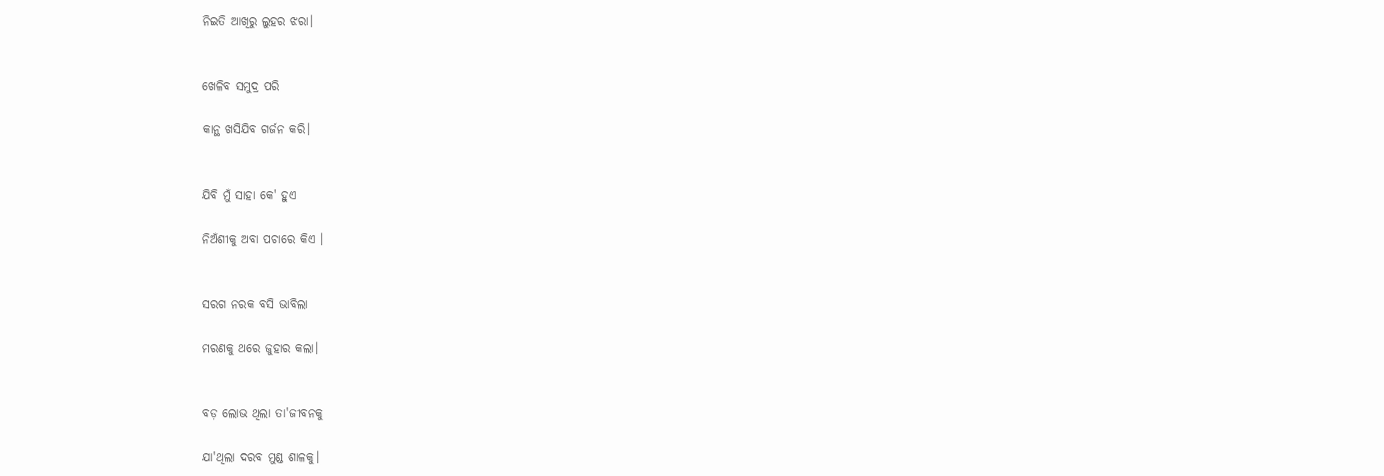ନିଇତି ଆଖିରୁ ଲୁହର ଝରା।


ଖେଳିବ ସମୁଦ୍ର ପରି

କାନ୍ଥ ଖସିଯିବ ଗର୍ଜନ କରି।


ଯିବି ମୁଁ ସାହା କେ' ହୁଏ

ନିଅଁଶୀକୁ ଅବା ପଚାରେ କିଏ ।


ସରଗ ନରକ ବସି ଭାବିଲା

ମରଣକୁ ଥରେ ଜୁହାର କଲା।


ବଡ଼ ଲୋଭ ଥିଲା ତା'ଜୀବନକୁ

ଯା'ଥିଲା ଦରବ ମୁଣ୍ଡ ଶାଳକୁ।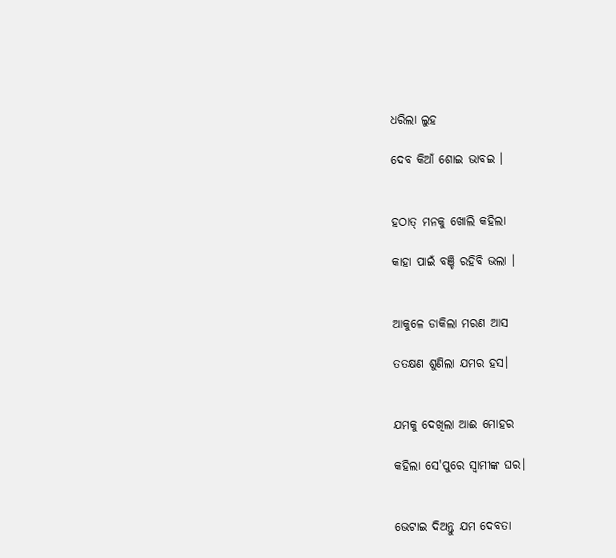ଧରିଲା ଲୁହ

ଦେବ କିଆଁ ଶୋଇ ଭାବଇ ।


ହଠାତ୍ ମନକୁ ଖୋଲି କହିଲା

କାହା ପାଇଁ ବଞ୍ଚି ରହିବି ଭଲା ।


ଆକୁଳେ ଡାକିଲା ମରଣ ଆସ

ତତକ୍ଷଣ ଶୁଣିଲା ଯମର ହସ।


ଯମକୁ ଦେଖିଲା ଆଈ ମୋହର

କହିଲା ସେ'ପୁରେ ସ୍ବାମୀଙ୍କ ଘର।


ଭେଟାଇ ଦିଅନ୍ତୁ ଯମ ଦେବତା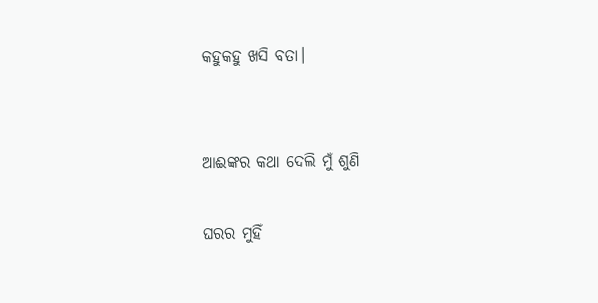କହୁକହୁ ଖସି ବତା।


ଆଈଙ୍କର କଥା ଦେଲି ମୁଁ ଶୁଣି

ଘରର ମୁହିଁ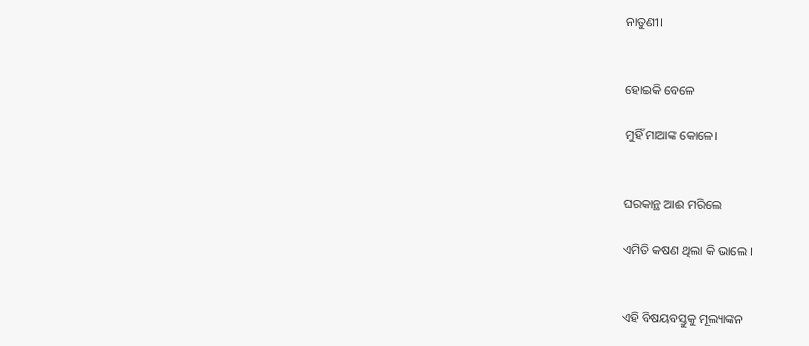ନାତୁଣୀ।


ହୋଇକି ବେଳେ

ମୁହିଁ ମାଆଙ୍କ କୋଳେ।


ଘରକାନ୍ଥ ଆଈ ମରିଲେ

ଏମିତି କଷଣ ଥିଲା କି ଭାଲେ ।


ଏହି ବିଷୟବସ୍ତୁକୁ ମୂଲ୍ୟାଙ୍କନ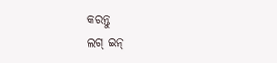କରନ୍ତୁ
ଲଗ୍ ଇନ୍